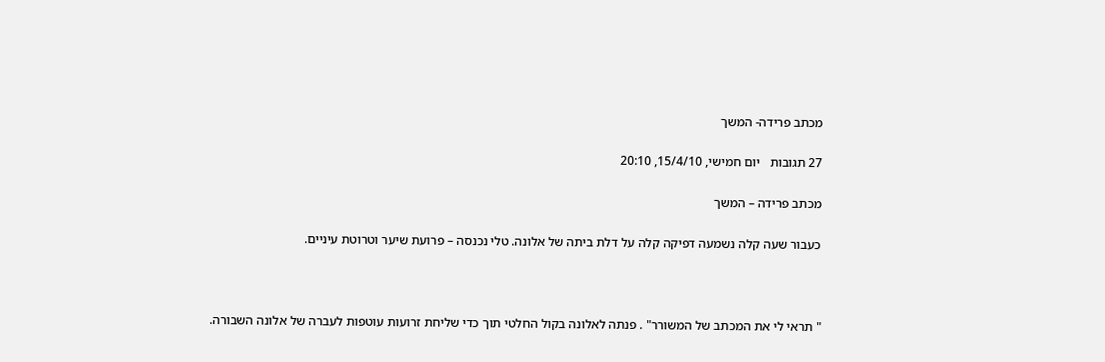מכתב פרידה- המשך

27 תגובות   יום חמישי, 15/4/10, 20:10

מכתב פרידה – המשך

כעבור שעה קלה נשמעה דפיקה קלה על דלת ביתה של אלונה. טלי נכנסה – פרועת שיער וטרוטת עיניים.



" תראי לי את המכתב של המשורר" . פנתה לאלונה בקול החלטי תוך כדי שליחת זרועות עוטפות לעברה של אלונה השבורה.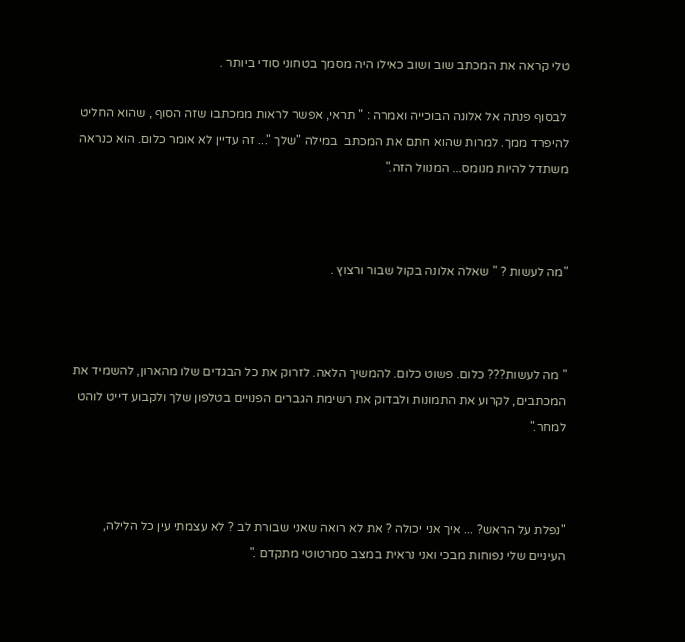טלי קראה את המכתב שוב ושוב כאילו היה מסמך בטחוני סודי ביותר .

 לבסוף פנתה אל אלונה הבוכייה ואמרה : " תראי, אפשר לראות ממכתבו שזה הסוף , שהוא החליט להיפרד ממך. למרות שהוא חתם את המכתב  במילה "שלך "... זה עדיין לא אומר כלום. הוא כנראה משתדל להיות מנומס... המנוול הזה."



"מה לעשות ? " שאלה אלונה בקול שבור ורצוץ .



" מה לעשות??? כלום. פשוט כלום. להמשיך הלאה. לזרוק את כל הבגדים שלו מהארון, להשמיד את המכתבים, לקרוע את התמונות ולבדוק את רשימת הגברים הפנויים בטלפון שלך ולקבוע דייט לוהט למחר."



"נפלת על הראש? ... איך אני יכולה ? את לא רואה שאני שבורת לב ? לא עצמתי עין כל הלילה, העיניים שלי נפוחות מבכי ואני נראית במצב סמרטוטי מתקדם ."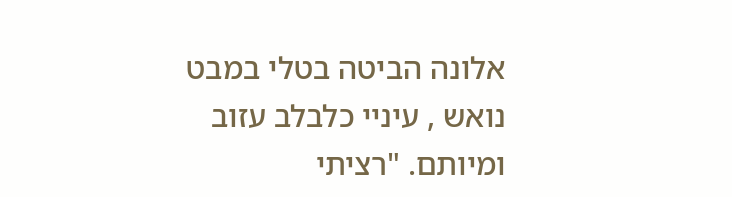אלונה הביטה בטלי במבט נואש , עיניי כלבלב עזוב ומיותם. "רציתי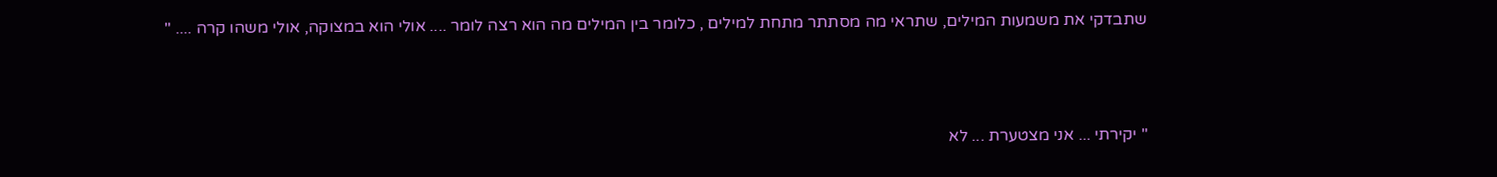שתבדקי את משמעות המילים, שתראי מה מסתתר מתחת למילים , כלומר בין המילים מה הוא רצה לומר .... אולי הוא במצוקה, אולי משהו קרה .... "



" יקירתי ... אני מצטערת ... לא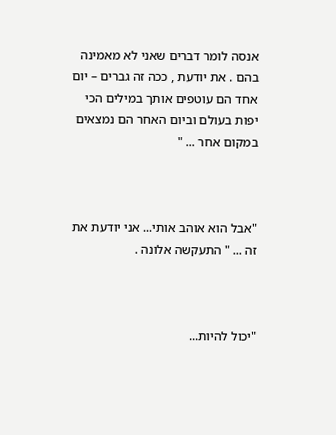אנסה לומר דברים שאני לא מאמינה בהם . את יודעת , ככה זה גברים – יום אחד הם עוטפים אותך במילים הכי יפות בעולם וביום האחר הם נמצאים במקום אחר ... "



"אבל הוא אוהב אותי... אני יודעת את זה ... " התעקשה אלונה .



"יכול להיות...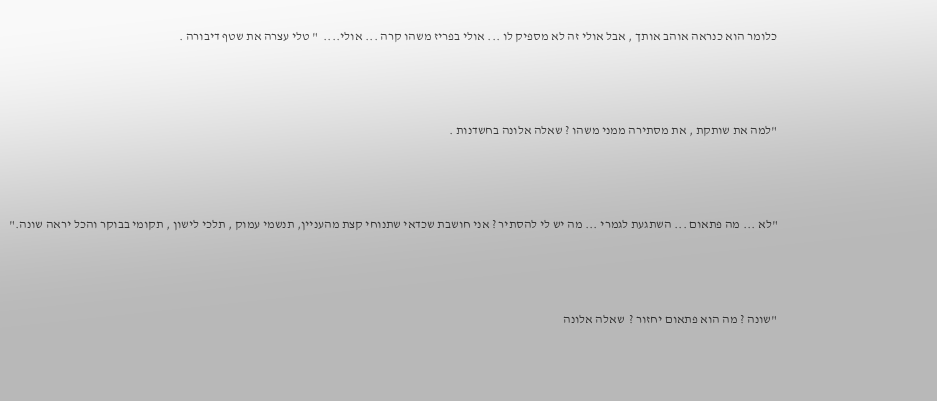כלומר הוא כנראה אוהב אותך , אבל אולי זה לא מספיק לו ... אולי בפריז משהו קרה ... אולי....  " טלי עצרה את שטף דיבורה .



"למה את שותקת , את מסתירה ממני משהו ? שאלה אלונה בחשדנות .



"לא ... מה פתאום ... השתגעת לגמרי ... מה יש לי להסתיר ? אני חושבת שכדאי שתנוחי קצת מהעניין, תנשמי עמוק , תלכי לישון , תקומי בבוקר והכל יראה שונה."



"שונה ? מה הוא פתאום יחזור ?  שאלה אלונה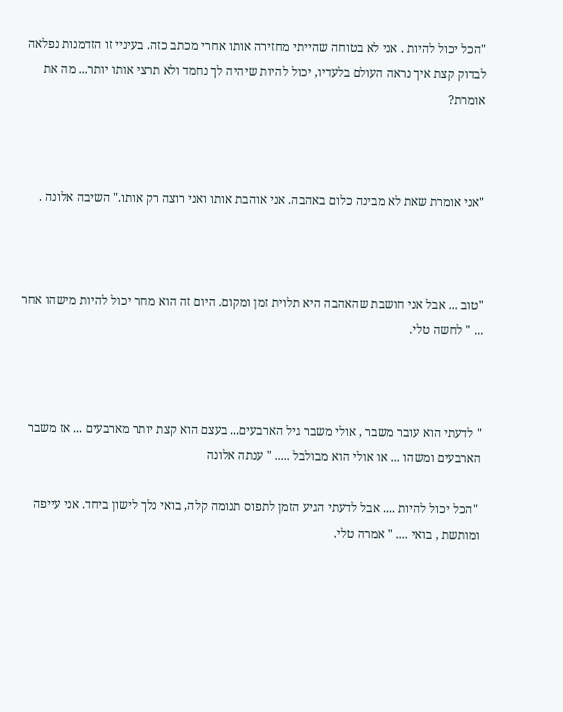"הכל יכול להיות . אני לא בטוחה שהייתי מחזירה אותו אחרי מכתב כזה. בעיניי זו הזדמנות נפלאה לבדוק קצת איך נראה העולם בלעדיו, יכול להיות שיהיה לך נחמד ולא תרצי אותו יותר... מה את אומרת?



"אני אומרת שאת לא מבינה כלום באהבה. אני אוהבת אותו ואני רוצה רק אותו." השיבה אלונה .



"טוב ... אבל אני חושבת שהאהבה היא תלוית זמן ומקום. היום זה הוא מחר יכול להיות מישהו אחר ... " לחשה טלי.



" לדעתי הוא עובר משבר , אולי משבר גיל הארבעים... בעצם הוא קצת יותר מארבעים ... אז משבר הארבעים ומשהו ... או אולי הוא מבולבל ..... " ענתה אלונה

 "הכל יכול להיות .... אבל לדעתי הגיע הזמן לתפוס תנומה קלה, בואי נלך לישון ביחד. אני עייפה ומותשת , בואי .... " אמרה טלי.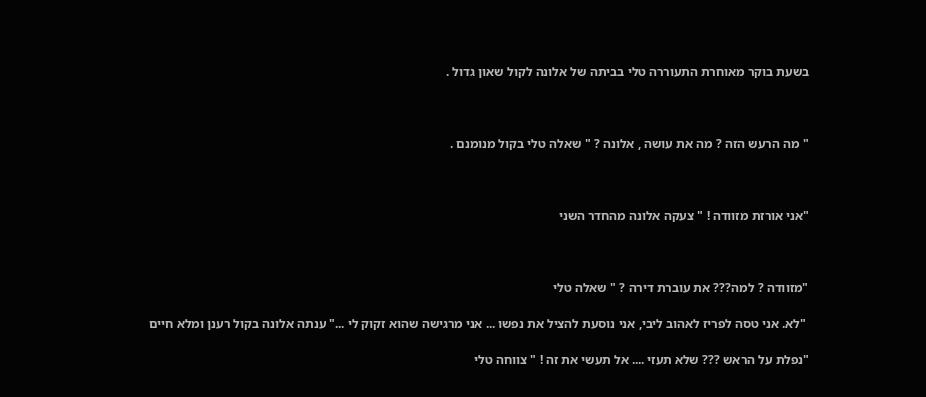בשעת בוקר מאוחרת התעוררה טלי בביתה של אלונה לקול שאון גדול .



" מה הרעש הזה ? מה את עושה , אלונה ? " שאלה טלי בקול מנומנם .



"אני אורזת מזוודה ! " צעקה אלונה מהחדר השני



"מזוודה ? למה??? את עוברת דירה ? " שאלה טלי

 "לא. אני טסה לפריז לאהוב ליבי, אני נוסעת להציל את נפשו ... אני מרגישה שהוא זקוק לי ..." ענתה אלונה בקול רענן ומלא חיים

"נפלת על הראש ??? שלא תעזי .... אל תעשי את זה ! " צווחה טלי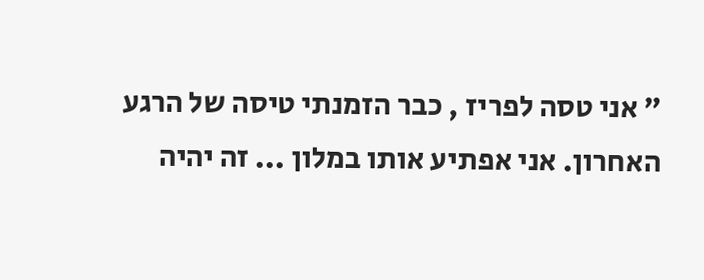" אני טסה לפריז , כבר הזמנתי טיסה של הרגע האחרון. אני אפתיע אותו במלון ... זה יהיה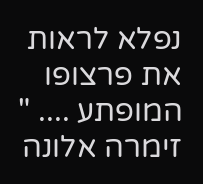נפלא לראות את פרצופו המופתע .... " זימרה אלונה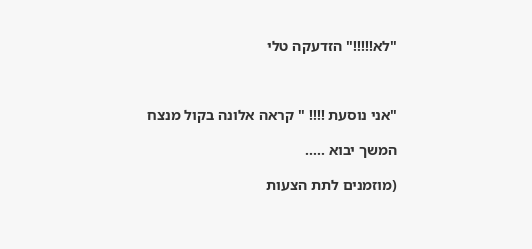"לא!!!!!" הזדעקה טלי



"אני נוסעת !!!! " קראה אלונה בקול מנצח

המשך יבוא .....

(מוזמנים לתת הצעות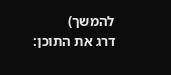להמשך)
דרג את התוכן: